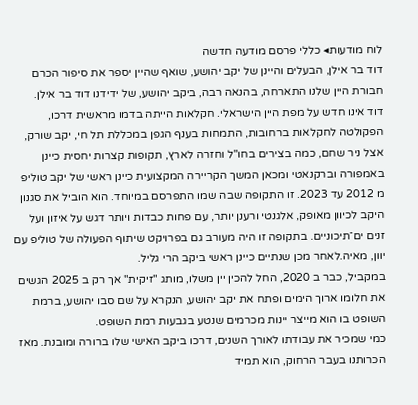לוח מודעות◂ כללי פרסם מודעה חדשה
דוד בר אילן, הבעלים והיינן של יקב יהושע, שואף שהיין יספר את סיפור הכרם
חבורת היין שלנו התארחה, בהנאה רבה, ביקב יהושע, של ידידנו דוד בר אילן.
דוד אינו חדש על מפת היין הישראלי. חקלאות הייתה בדמו מראשית דרכו, הפקולטה לחקלאות ברחובות, התמחות בענף הגפן במכללת תל חי, יקב שורק, אצל ניר שחם, כמה בצירים בחו"ל וחזרה לארץ, תקופות קצרות יחסית כיינן באמפורה וברקנאטי ומכאן המשך הקריירה המקצועית כיינן ראשי של יקב טוליפ מ 2012 עד 2023. זו התקופה שבה שמו התפרסם במיוחד. הוא הוביל את סגנון היקב לכיוון מאופק, אלגנטי ורענן יותר, עם פחות כבדות ויותר דגש על איזון ועל זנים ים־תיכוניים. בתקופה זו היה מעורב גם בפרויקט שיתוף הפעולה של טוליפ עם יוון, מאיה.לאחר מכן שנתיים כיינן ראשי ביקב הרי גליל.
במקביל, כבר ב 2020, החל להכין יין משלו, מותג "זיקית" אך רק ב 2025 הגשים את חלומו ארוך הימים ופתח את יקב יהושע, הנקרא על שם סבו יהושע, ברמת השופט בו הוא מייצר יינות מכרמים שנטע בגבעות רמת השופט.
כמי שמכיר את עבודתו לאורך השנים, דרכו ביקב האישי שלו ברורה ומובנת. מאז הכרותנו בעבר הרחוק, הוא תמיד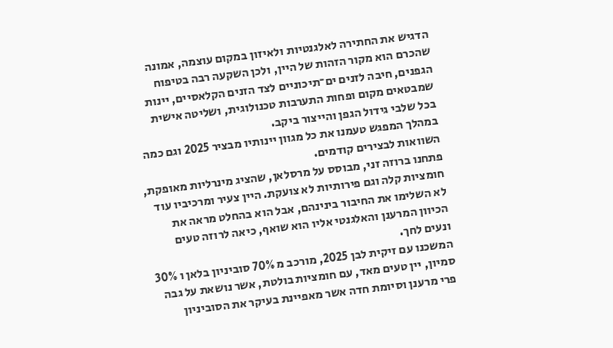הדגיש את החתירה לאלגנטיות ולאיזון במקום עוצמה, אמונה שהכרם הוא מקור הזהות של היין, ולכן השקעה רבה בטיפוח הגפנים, חיבה לזנים ים־תיכוניים לצד הזנים הקלאסיים, יינות שמבטאים מקום ופחות התערבות טכנולוגית, ושליטה אישית בכל שלבי גידול הגפן והייצור ביקב.
במהלך המפגש טעמנו את כל מגוון יינותיו מבציר 2025 וגם כמה השוואות לבצירים קודמים.
פתחנו ברוזה זני, מבוסס על מרסלאן, שהציג מינרליות מאופקת, חומציות קלה וגם פירותיות לא צועקת. היין צעיר ומרכיביו עוד לא השלימו את החיבור בינינהם, אבל הוא בהחלט מראה את הכיוון המרענן והאלגנטי אליו הוא שואף, כיאה לרוזה טעים ונעים לחך.
המשכנו עם זיקית לבן 2025, מורכב מ 70% סוביניון בלאן ו 30% סמיון, יין טעים מאד, עם חומציות בולטת, אשר נושאת על גבה פרי מרענן וסיומת חדה אשר מאפיינת בעיקר את הסוביניון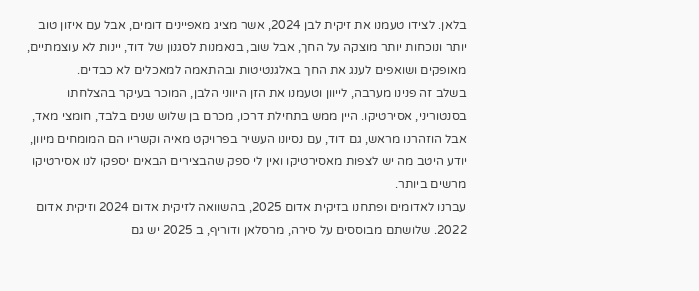בלאן. לצידו טעמנו את זיקית לבן 2024, אשר מציג מאפיינים דומים, אבל עם איזון טוב יותר ונוכחות יותר מוצקה על החך, אבל שוב, בנאמנות לסגנון של דוד, יינות לא עוצמתיים, מאופקים ושואפים לענג את החך באלגנטיטות ובהתאמה למאכלים לא כבדים.
בשלב זה פנינו מערבה, לייוון וטעמנו את הזן היווני הלבן, המוכר בעיקר בהצלחתו בסנטוריני, אסירטיקו. היין ממש בתחילת דרכו, מכרם בן שלוש שנים בלבד, חומצי מאד, אבל הוזהרנו מראש, גם דוד, עם נסיונו העשיר בפרויקט מאיה וקשריו הם המומחים מיוון, יודע היטב מה יש לצפות מאסירטיקו ואין לי ספק שהבצירים הבאים יספקו לנו אסירטיקו מרשים ביותר.
עברנו לאדומים ופתחנו בזיקית אדום 2025, בהשוואה לזיקית אדום 2024 וזיקית אדום 2022. שלושתם מבוססים על סירה, מרסלאן ודוריף, ב 2025 יש גם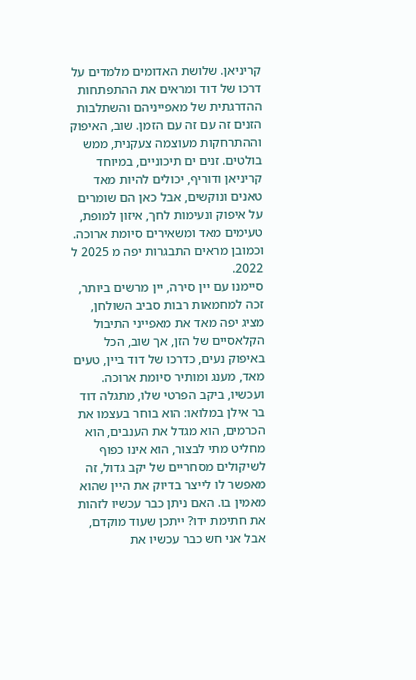קריניאן. שלושת האדומים מלמדים על דרכו של דוד ומראים את ההתפתחות ההדרגתית של מאפייניהם והשתלבות הזנים זה עם זה עם הזמן. שוב, האיפוק וההתרחקות מעוצמה צעקנית, ממש בולטים. זנים ים תיכוניים, במיוחד קריניאן ודוריף, יכולים להיות מאד טאנים ונוקשים, אבל כאן הם שומרים על איפוק ונעימות לחך, איזון למופת, טעימים מאד ומשאירים סיומת ארוכה. וכמובן מראים התבגרות יפה מ 2025 ל 2022.
סיימנו עם יין סירה, יין מרשים ביותר, זכה למחמאות רבות סביב השולחן, מציג יפה מאד את מאפייני התיבול הקלאסיים של הזן, אך שוב, הכל באיפוק נעים, כדרכו של דוד ביין, טעים מאד, מענג ומותיר סיומת ארוכה.
ועכשיו, ביקב הפרטי שלו, מתגלה דוד בר אילן במלואו: הוא בוחר בעצמו את הכרמים, הוא מגדל את הענבים, הוא מחליט מתי לבצור, הוא אינו כפוף לשיקולים מסחריים של יקב גדול, זה מאפשר לו לייצר בדיוק את היין שהוא מאמין בו. האם ניתן כבר עכשיו לזהות את חתימת ידו? ייתכן שעוד מוקדם, אבל אני חש כבר עכשיו את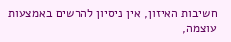חשיבות האיזון, אין ניסיון להרשים באמצעות עוצמה,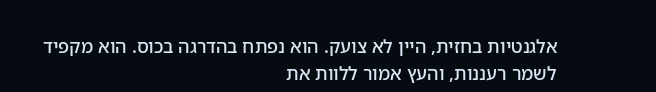אלגנטיות בחזית, היין לא צועק. הוא נפתח בהדרגה בכוס. הוא מקפיד לשמר רעננות, והעץ אמור ללוות את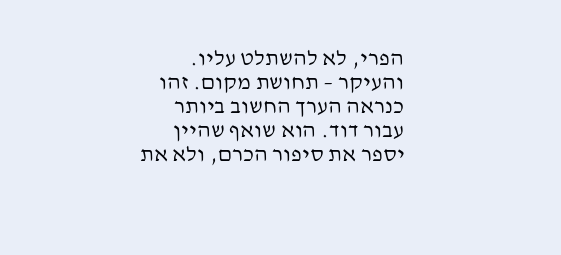הפרי, לא להשתלט עליו.
והעיקר – תחושת מקום. זהו כנראה הערך החשוב ביותר עבור דוד. הוא שואף שהיין יספר את סיפור הכרם, ולא את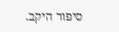סיפור היקב.